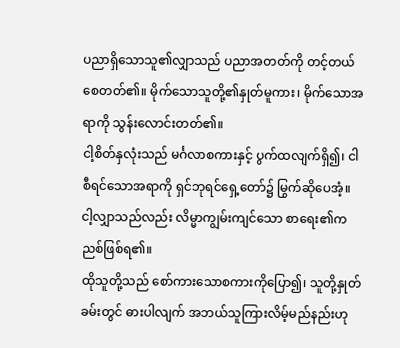ပညာရှိသောသူ၏လျှာသည် ပညာအတတ်ကို တင့်တယ်စေတတ်၏။ မိုက်သောသူတို့၏နှုတ်မူကား၊ မိုက်သောအရာကို သွန်းလောင်းတတ်၏။
ငါ့စိတ်နှလုံးသည် မင်္ဂလာစကားနှင့် ပွက်ထလျက်ရှိ၍၊ ငါစီရင်သောအရာကို ရှင်ဘုရင်ရှေ့တော်၌ မြွက်ဆိုပေအံ့။ ငါ့လျှာသည်လည်း လိမ္မာကျွမ်းကျင်သော စာရေး၏ကညစ်ဖြစ်ရ၏။
ထိုသူတို့သည် စော်ကားသောစကားကိုပြော၍၊ သူတို့နှုတ်ခမ်းတွင် ဓားပါလျက် အဘယ်သူကြားလိမ့်မည်နည်းဟု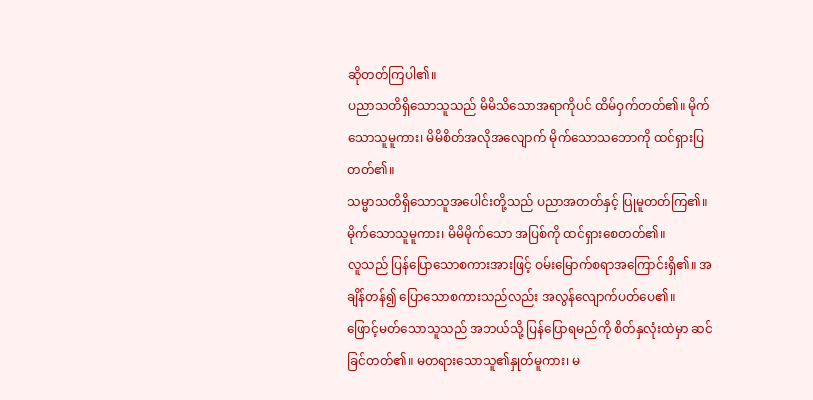ဆိုတတ်ကြပါ၏။
ပညာသတိရှိသောသူသည် မိမိသိသောအရာကိုပင် ထိမ်ဝှက်တတ်၏။ မိုက်သောသူမူကား၊ မိမိစိတ်အလိုအလျောက် မိုက်သောသဘောကို ထင်ရှားပြတတ်၏။
သမ္မာသတိရှိသောသူအပေါင်းတို့သည် ပညာအတတ်နှင့် ပြုမူတတ်ကြ၏။ မိုက်သောသူမူကား၊ မိမိမိုက်သော အပြစ်ကို ထင်ရှားစေတတ်၏။
လူသည် ပြန်ပြောသောစကားအားဖြင့် ဝမ်းမြောက်စရာအကြောင်းရှိ၏။ အချိန်တန်၍ ပြောသောစကားသည်လည်း အလွန်လျောက်ပတ်ပေ၏။
ဖြောင့်မတ်သောသူသည် အဘယ်သို့ ပြန်ပြောရမည်ကို စိတ်နှလုံးထဲမှာ ဆင်ခြင်တတ်၏။ မတရားသောသူ၏နှုတ်မူကား၊ မ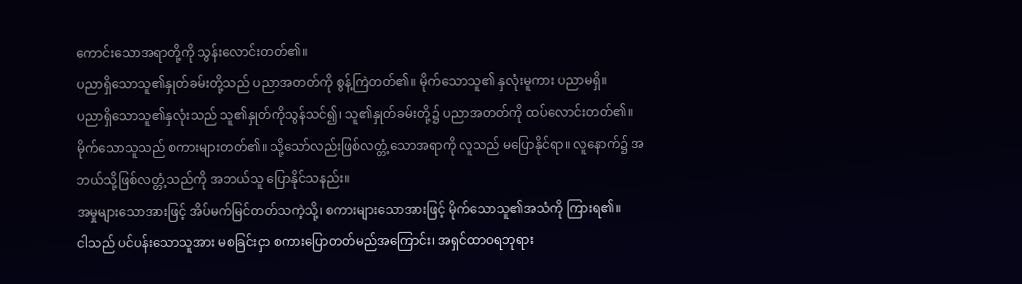ကောင်းသောအရာတို့ကို သွန်းလောင်းတတ်၏။
ပညာရှိသောသူ၏နှုတ်ခမ်းတို့သည် ပညာအတတ်ကို စွန့်ကြဲတတ်၏။ မိုက်သောသူ၏ နှလုံးမူကား ပညာမရှိ။
ပညာရှိသောသူ၏နှလုံးသည် သူ၏နှုတ်ကိုသွန်သင်၍၊ သူ၏နှုတ်ခမ်းတို့၌ ပညာအတတ်ကို ထပ်လောင်းတတ်၏။
မိုက်သောသူသည် စကားများတတ်၏။ သို့သော်လည်းဖြစ်လတ္တံ့သောအရာကို လူသည် မပြောနိုင်ရာ။ လူနောက်၌ အဘယ်သို့ဖြစ်လတ္တံ့သည်ကို အဘယ်သူ ပြောနိုင်သနည်း။
အမှုများသောအားဖြင့် အိပ်မက်မြင်တတ်သကဲ့သို့၊ စကားများသောအားဖြင့် မိုက်သောသူ၏အသံကို ကြားရ၏။
ငါသည် ပင်ပန်းသောသူအား မစခြင်းငှာ စကားပြောတတ်မည်အကြောင်း၊ အရှင်ထာဝရဘုရား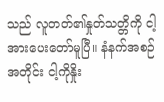သည် လူတတ်၏နှုတ်သတ္တိကို ငါ့အားပေးတော်မူပြီ။ နံနက်အစဉ်အတိုင်း ငါ့ကိုနှိုး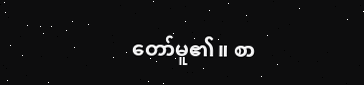တော်မူ၏။ စာ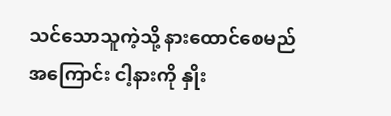သင်သောသူကဲ့သို့ နားထောင်စေမည်အကြောင်း ငါ့နားကို နှိုး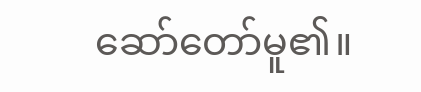ဆော်တော်မူ၏။